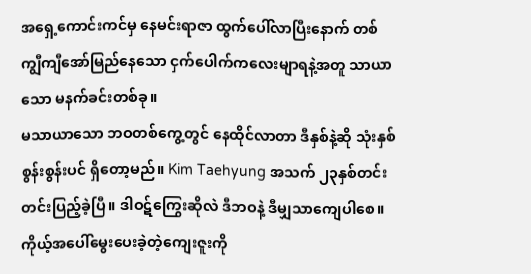အရှေ့ကောင်းကင်မှ နေမင်းရာဇာ ထွက်ပေါ်လာပြီးနောက် တစ်ကျွီကျီအော်မြည်နေသော ငှက်ပေါက်ကလေးမျာရနဲ့အတူ သာယာသော မနက်ခင်းတစ်ခု။
မသာယာသော ဘဝတစ်ကွေ့တွင် နေထိုင်လာတာ ဒီနှစ်နဲ့ဆို သုံးနှစ်စွန်းစွန်းပင် ရှိတော့မည်။ Kim Taehyung အသက် ၂၃နှစ်တင်းတင်းပြည့်ခဲ့ပြီ။ ဒါဝဋ်ကြွေးဆိုလဲ ဒီဘဝနဲ့ ဒီမျှသာကျေပါစေ။ ကိုယ့်အပေါ်မွေးပေးခဲ့တဲ့ကျေးဇူးကို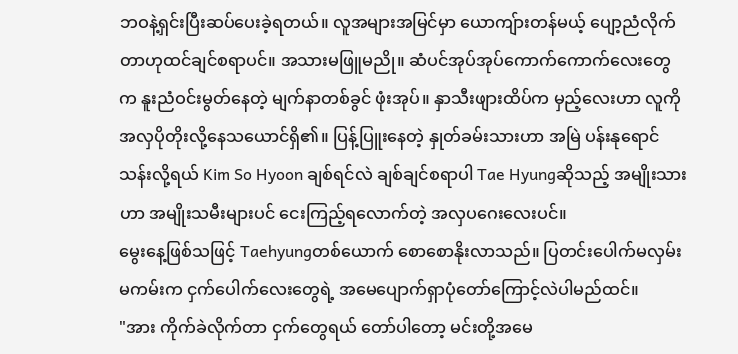ဘဝနဲ့ရှင်းပြီးဆပ်ပေးခဲ့ရတယ်။ လူအများအမြင်မှာ ယောကျ်ားတန်မယ့် ပျော့ညံလိုက်တာဟုထင်ချင်စရာပင်။ အသားမဖြူမညို။ ဆံပင်အုပ်အုပ်ကောက်ကောက်လေးတွေက နူးညံဝင်းမွတ်နေတဲ့ မျက်နာတစ်ခွင် ဖုံးအုပ်။ နှာသီးဖျားထိပ်က မှည့်လေးဟာ လူကိုအလှပိုတိုးလို့နေသယောင်ရှိ၏။ ပြန့်ပြူးနေတဲ့ နှုတ်ခမ်းသားဟာ အမြဲ ပန်းနုရောင်သန်းလို့ရယ် Kim So Hyoon ချစ်ရင်လဲ ချစ်ချင်စရာပါ Tae Hyungဆိုသည့် အမျိုးသားဟာ အမျိုးသမီးများပင် ငေးကြည့်ရလောက်တဲ့ အလှပဂေးလေးပင်။
မွေးနေ့ဖြစ်သဖြင့် Taehyungတစ်ယောက် စောစောနိုးလာသည်။ ပြတင်းပေါက်မလှမ်းမကမ်းက ငှက်ပေါက်လေးတွေရဲ့ အမေပျောက်ရှာပုံတော်ကြောင့်လဲပါမည်ထင်။
"အား ကိုက်ခဲလိုက်တာ ငှက်တွေရယ် တော်ပါတော့ မင်းတို့အမေ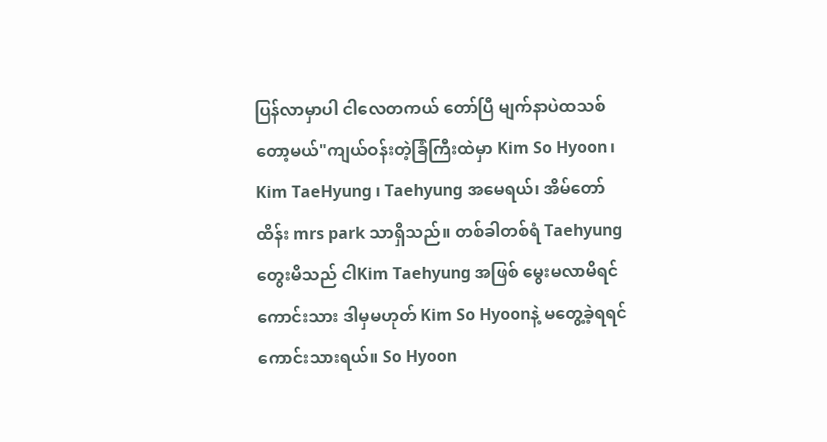ပြန်လာမှာပါ ငါလေတကယ် တော်ပြီ မျက်နာပဲထသစ်တော့မယ်"ကျယ်ဝန်းတဲ့ခြံကြီးထဲမှာ Kim So Hyoon၊ Kim TaeHyung ၊ Taehyung အမေရယ်၊ အိမ်တော်ထိန်း mrs park သာရှိသည်။ တစ်ခါတစ်ရံ Taehyung တွေးမိသည် ငါKim Taehyung အဖြစ် မွေးမလာမိရင်ကောင်းသား ဒါမှမဟုတ် Kim So Hyoonနဲ့ မတွေ့ခဲ့ရရင်ကောင်းသားရယ်။ So Hyoon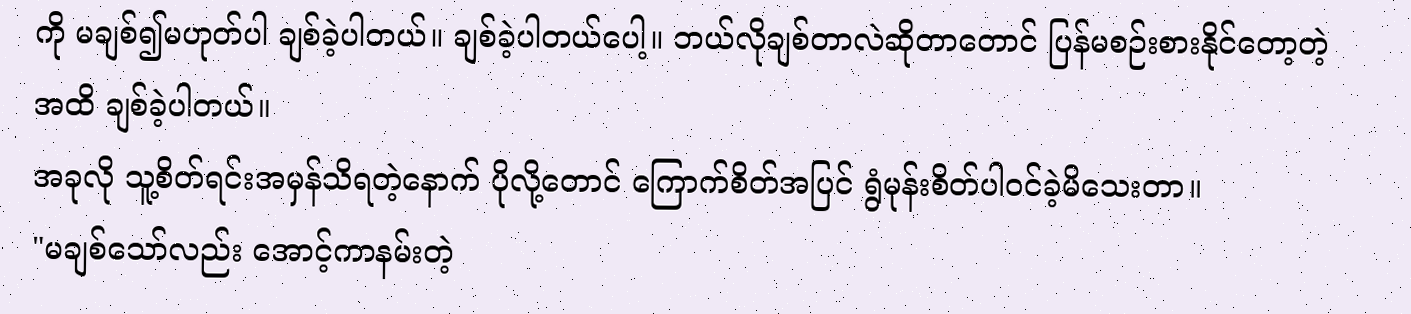ကို မချစ်၍မဟုတ်ပါ ချစ်ခဲ့ပါတယ်။ ချစ်ခဲ့ပါတယ်ပေါ့။ ဘယ်လိုချစ်တာလဲဆိုတာတောင် ပြန်မစဉ်းစားနိုင်တော့တဲ့အထိ ချစ်ခဲ့ပါတယ်။
အခုလို သူ့စိတ်ရင်းအမှန်သိရတဲ့နောက် ပိုလို့တောင် ကြောက်စိတ်အပြင် ရွံမုန်းစိတ်ပါဝင်ခဲ့မိသေးတာ။
"မချစ်သော်လည်း အောင့်ကာနမ်းတဲ့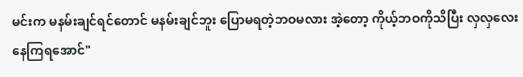မင်းက မနမ်းချင်ရင်တောင် မနမ်းချင်ဘူး ပြောမရတဲ့ဘဝမလား အဲ့တော့ ကိုယ့်ဘဝကိုသိပြီး လှလှလေး နေကြရအောင်"